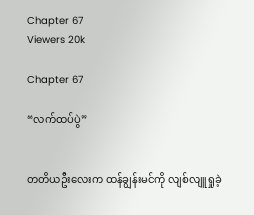Chapter 67
Viewers 20k

Chapter 67

“လက်ထပ်ပွဲ”


တတိယဦးလေးက ထန်ချွန်းမင်ကို လျစ်လျူရှုခဲ့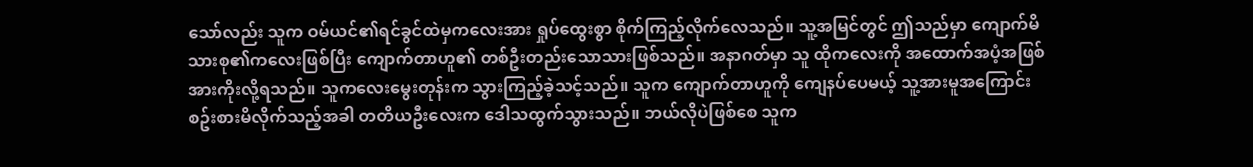သော်လည်း သူက ဝမ်ယင်၏ရင်ခွင်ထဲမှကလေးအား ရှုပ်ထွေးစွာ စိုက်ကြည့်လိုက်လေသည်။ သူ့အမြင်တွင် ဤသည်မှာ ကျောက်မိသားစု၏ကလေးဖြစ်ပြီး ကျောက်တာဟူ၏ တစ်ဦးတည်းသောသားဖြစ်သည်။ အနာဂတ်မှာ သူ ထိုကလေးကို အထောက်အပံ့အဖြစ် အားကိုးလို့ရသည်။ သူကလေးမွေးတုန်းက သွားကြည့်ခဲ့သင့်သည်။ သူက ကျောက်တာဟူကို ကျေနပ်ပေမယ့် သူ့အားမူအကြောင်း စဥ်းစားမိလိုက်သည့်အခါ တတိယဦးလေးက ဒေါသထွက်သွားသည်။ ဘယ်လိုပဲဖြစ်စေ သူက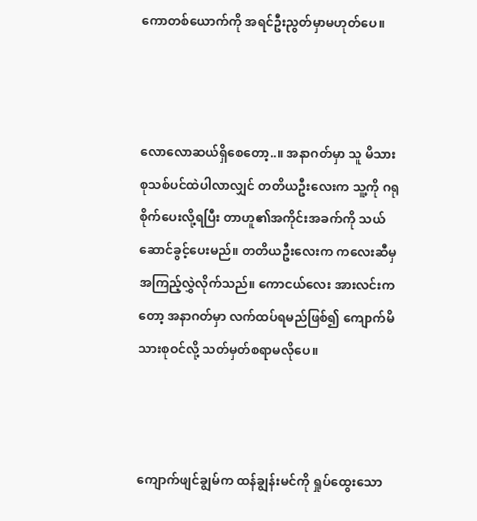ကောတစ်ယောက်ကို အရင်ဦးညွတ်မှာမဟုတ်ပေ။



လောလောဆယ်ရှိစေတော့..။ အနာဂတ်မှာ သူ မိသားစုသစ်ပင်ထဲပါလာလျှင် တတိယဦးလေးက သူ့ကို ဂရုစိုက်ပေးလို့ရပြီး တာဟူ၏အကိုင်းအခက်ကို သယ်ဆောင်ခွင့်ပေးမည်။ တတိယဦးလေးက ကလေးဆီမှ အကြည့်လွှဲလိုက်သည်။ ကောငယ်လေး အားလင်းကတော့ အနာဂတ်မှာ လက်ထပ်ရမည်ဖြစ်၍ ကျောက်မိသားစုဝင်လို့ သတ်မှတ်စရာမလိုပေ။



ကျောက်ဖျင်ချွမ်က ထန်ချွန်းမင်ကို ရှုပ်ထွေးသော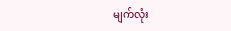မျက်လုံး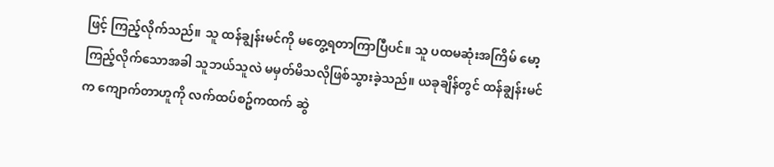ဖြင့် ကြည့်လိုက်သည်။ သူ ထန်ချွန်းမင်ကို မတွေ့ရတာကြာပြီပင်။ သူ ပထမဆုံးအကြိမ် မော့ကြည့်လိုက်သောအခါ သူဘယ်သူလဲ မမှတ်မိသလိုဖြစ်သွားခဲ့သည်။ ယခုချိန်တွင် ထန်ချွန်းမင်က ကျောက်တာဟူကို လက်ထပ်စဥ်ကထက် ဆွဲ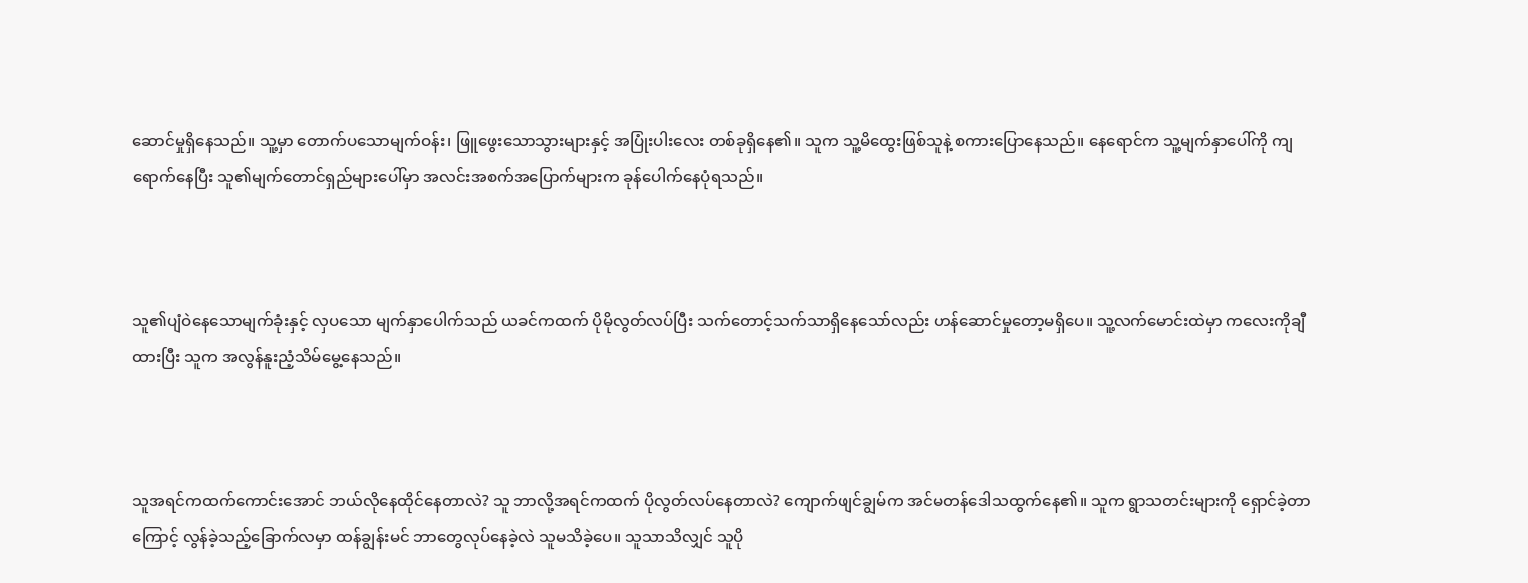ဆောင်မှုရှိနေသည်။ သူ့မှာ တောက်ပသောမျက်ဝန်း၊ ဖြူဖွေးသောသွားများနှင့် အပြုံးပါးလေး တစ်ခုရှိနေ၏။ သူက သူ့မိထွေးဖြစ်သူနဲ့ စကားပြောနေသည်။ နေရောင်က သူ့မျက်နှာပေါ်ကို ကျရောက်နေပြီး သူ၏မျက်တောင်ရှည်များပေါ်မှာ အလင်းအစက်အပြောက်များက ခုန်ပေါက်နေပုံရသည်။



သူ၏ပျံဝဲနေသောမျက်ခုံးနှင့် လှပသော မျက်နှာပေါက်သည် ယခင်ကထက် ပိုမိုလွတ်လပ်ပြီး သက်တောင့်သက်သာရှိနေသော်လည်း ဟန်ဆောင်မှုတော့မရှိပေ။ သူ့လက်မောင်းထဲမှာ ကလေးကိုချီထားပြီး သူက အလွန်နူးညံ့သိမ်မွေ့နေသည်။



သူအရင်ကထက်ကောင်းအောင် ဘယ်လိုနေထိုင်နေတာလဲ? သူ ဘာလို့အရင်ကထက် ပိုလွတ်လပ်နေတာလဲ? ကျောက်ဖျင်ချွမ်က အင်မတန်ဒေါသထွက်နေ၏။ သူက ရွာသတင်းများကို ရှောင်ခဲ့တာကြောင့် လွန်ခဲ့သည့်ခြောက်လမှာ ထန်ချွန်းမင် ဘာတွေလုပ်နေခဲ့လဲ သူမသိခဲ့ပေ။ သူသာသိလျှင် သူပို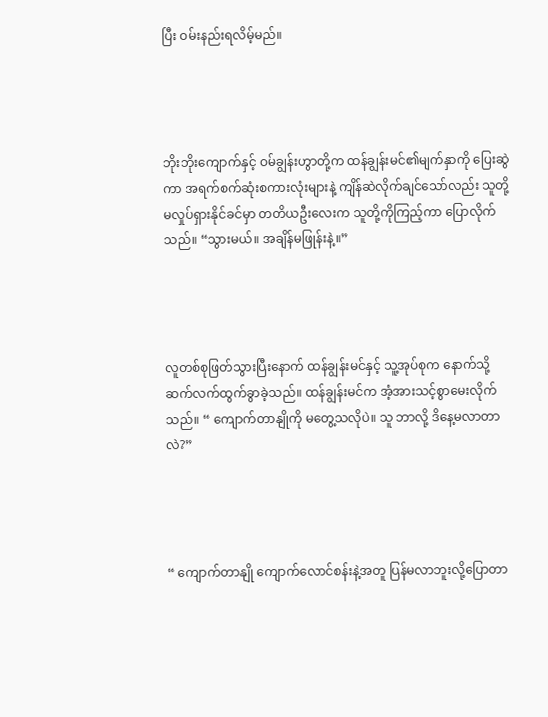ပြီး ဝမ်းနည်းရလိမ့်မည်။




ဘိုးဘိုးကျောက်နှင့် ဝမ်ချွန်းဟွာတို့က ထန်ချွန်းမင်၏မျက်နှာကို ပြေးဆွဲကာ အရက်စက်ဆုံးစကားလုံးများနဲ့ ကျိန်ဆဲလိုက်ချင်သော်လည်း သူတို့မလှုပ်ရှားနိုင်ခင်မှာ တတိယဦးလေးက သူတို့ကိုကြည့်ကာ ပြောလိုက်သည်။ “သွားမယ်။ အချိန်မဖြုန်းနဲ့။”




လူတစ်စုဖြတ်သွားပြီးနောက် ထန်ချွန်းမင်နှင့် သူ့အုပ်စုက နောက်သို့ဆက်လက်ထွက်ခွာခဲ့သည်။ ထန်ချွန်းမင်က အံ့အားသင့်စွာမေးလိုက်သည်။ “ ကျောက်တာနျိုကို မတွေ့သလိုပဲ။ သူ ဘာလို့ ဒိနေ့မလာတာလဲ?”




“ ကျောက်တာနျို ကျောက်လောင်စန်းနဲ့အတူ ပြန်မလာဘူးလို့ပြောတာ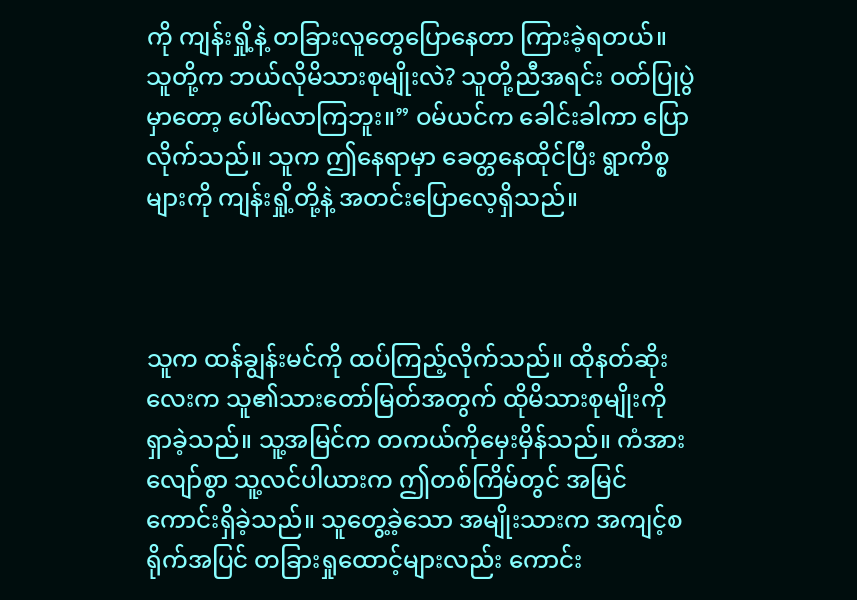ကို ကျန်းရှို့နဲ့ တခြားလူတွေပြောနေတာ ကြားခဲ့ရတယ်။ သူတို့က ဘယ်လိုမိသားစုမျိုးလဲ? သူတို့ညီအရင်း ဝတ်ပြုပွဲမှာတော့ ပေါ်မလာကြဘူး။” ဝမ်ယင်က ခေါင်းခါကာ ပြောလိုက်သည်။ သူက ဤနေရာမှာ ခေတ္တနေထိုင်ပြီး ရွာကိစ္စများကို ကျန်းရှို့တို့နဲ့ အတင်းပြောလေ့ရှိသည်။



သူက ထန်ချွန်းမင်ကို ထပ်ကြည့်လိုက်သည်။ ထိုနတ်ဆိုးလေးက သူ၏သားတော်မြတ်အတွက် ထိုမိသားစုမျိုးကို ရှာခဲ့သည်။ သူ့အမြင်က တကယ်ကိုမှေးမှိန်သည်။ ကံအားလျော်စွာ သူ့လင်ပါယားက ဤတစ်ကြိမ်တွင် အမြင်ကောင်းရှိခဲ့သည်။ သူတွေ့ခဲ့သော အမျိုးသားက အကျင့်စရိုက်အပြင် တခြားရှုထောင့်များလည်း ကောင်း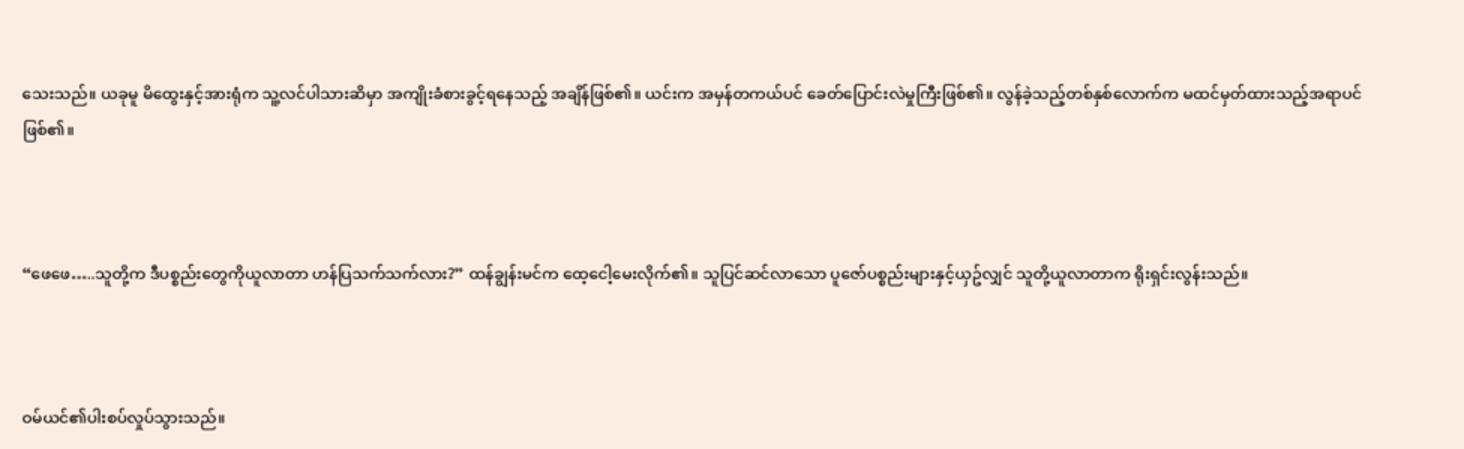သေးသည်။ ယခုမူ မိထွေးနှင့်အားရုံက သူ့လင်ပါသားဆိမှာ အကျိုးခံစားခွင့်ရနေသည့် အချိန်ဖြစ်၏။ ယင်းက အမှန်တကယ်ပင် ခေတ်ပြောင်းလဲမှုကြီးဖြစ်၏။ လွန်ခဲ့သည့်တစ်နှစ်လောက်က မထင်မှတ်ထားသည့်အရာပင်ဖြစ်၏။



“ဖေဖေ…..သူတို့က ဒီပစ္စည်းတွေကိုယူလာတာ ဟန်ပြသက်သက်လား?” ထန်ချွန်းမင်က ထေ့ငေါ့မေးလိုက်၏။ သူပြင်ဆင်လာသော ပူဇော်ပစ္စည်းများနှင့်ယှဥ်လျှင် သူတို့ယူလာတာက ရိုးရှင်းလွန်းသည်။



ဝမ်ယင်၏ပါးစပ်လှုပ်သွားသည်။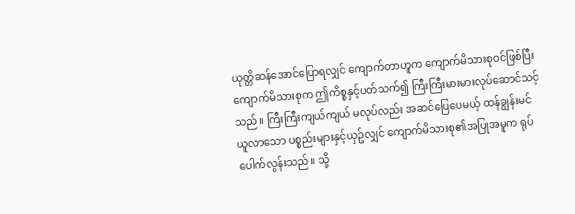ယုတ္တိဆန်အောင်ပြောရလျှင် ကျောက်တာဟူက ကျောက်မိသားစုဝင်ဖြစ်ပြီး ကျောက်မိသားစုက ဤကိစ္စနှင့်ပတ်သက်၍ ကြီးကြီးမားမားလုပ်ဆောင်သင့်သည်။ ကြီးကြီးကျယ်ကျယ် မလုပ်လည်း အဆင်ပြေပေမယ့် ထန်ချွန်းမင်ယူလာသော ပစ္စည်းများနှင့်ယှဥ်လျှင် ကျောက်မိသားစု၏အပြုအမူက ရုပ်ပေါက်လွန်းသည်။ သို့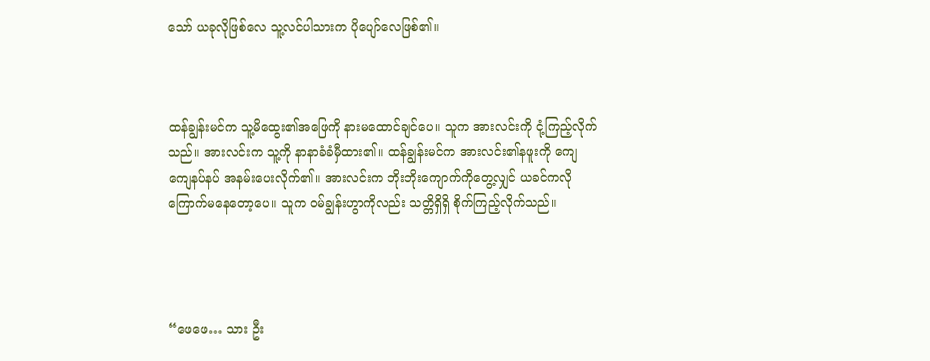သော် ယခုလိုဖြစ်လေ သူ့လင်ပါသားက ပိုပျော်လေဖြစ်၏။



ထန်ချွန်းမင်က သူ့မိထွေး၏အဖြေကို နားမထောင်ချင်ပေ။ သူက အားလင်းကို ငုံ့ကြည့်လိုက်သည်။ အားလင်းက သူ့ကို နာနာခံခံမှီထား၏။ ထန်ချွန်းမင်က အားလင်း၏နဖူးကို ကျေကျေနပ်နပ် အနမ်းပေးလိုက်၏။ အားလင်းက ဘိုးဘိုးကျောက်ကိုတွေ့လျှင် ယခင်ကလို ကြောက်မနေတော့ပေ။ သူက ဝမ်ချွန်းဟွာကိုလည်း သတ္တိရှိရှိ စိုက်ကြည့်လိုက်သည်။




“ဖေဖေ… သား ဦး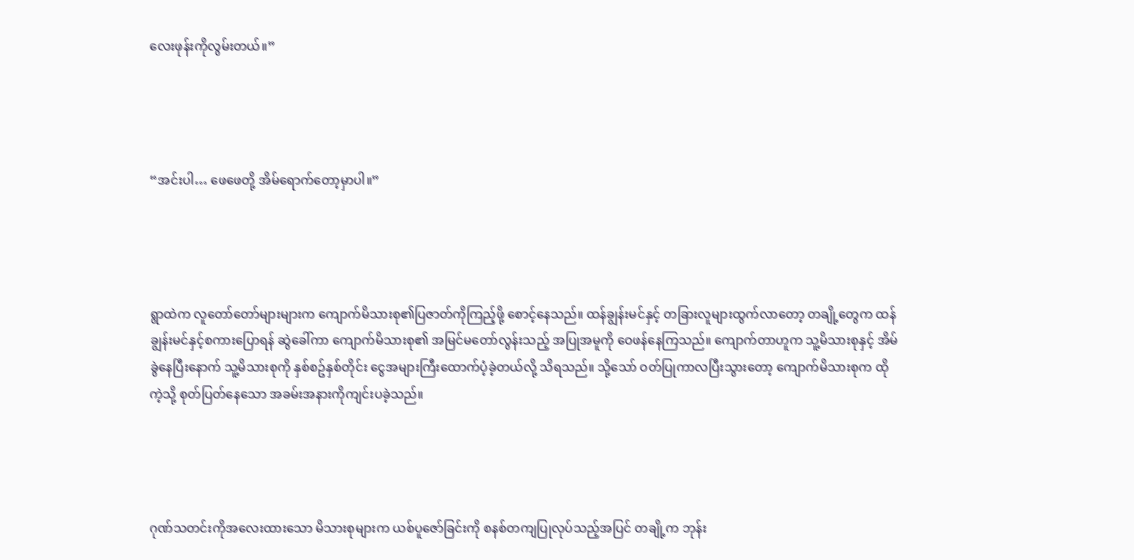လေးဖုန်းကိုလွမ်းတယ်။”




“အင်းပါ… ဖေဖေတို့ အိမ်ရောက်တော့မှာပါ။”




ရွာထဲက လူတော်တော်များများက ကျောက်မိသားစု၏ပြဇာတ်ကိုကြည့်ဖို့ စောင့်နေသည်။ ထန်ချွန်းမင်နှင့် တခြားလူများထွက်လာတော့ တချို့တွေက ထန်ချွန်းမင်နှင့်စကားပြောရန် ဆွဲခေါ်ကာ ကျောက်မိသားစု၏ အမြင်မတော်လွန်းသည့် အပြုအမူကို ဝေဖန်နေကြသည်။ ကျောက်တာဟူက သူ့မိသားစုနှင့် အိမ်ခွဲနေပြီးနောက် သူ့မိသားစုကို နှစ်စဥ်နှစ်တိုင်း ငွေအများကြီးထောက်ပံ့ခဲ့တယ်လို့ သိရသည်။ သို့သော် ဝတ်ပြုကာလပြီးသွားတော့ ကျောက်မိသားစုက ထိုကဲ့သို့ စုတ်ပြတ်နေသော အခမ်းအနားကိုကျင်းပခဲ့သည်။




ဂုဏ်သတင်းကိုအလေးထားသော မိသားစုများက ယစ်ပူဇော်ခြင်းကို စနစ်တကျပြုလုပ်သည့်အပြင် တချို့က ဘုန်း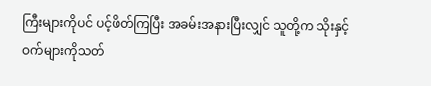ကြီးများကိုပင် ပင့်ဖိတ်ကြပြီး အခမ်းအနားပြီးလျှင် သူတို့က သိုးနှင့်ဝက်များကိုသတ်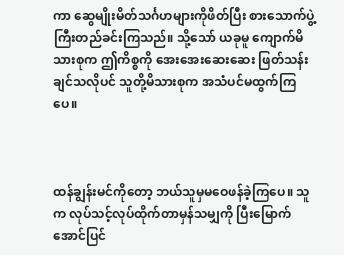ကာ ဆွေမျိုးမိတ်သင်္ဂဟများကိုဖိတ်ပြီး စားသောက်ပွဲ့ကြီးတည်ခင်းကြသည်။ သို့သော် ယခုမူ ကျောက်မိသားစုက ဤကိစ္စကို အေးအေးဆေးဆေး ဖြတ်သန်းချင်သလိုပင် သူတို့မိသားစုက အသံပင်မထွက်ကြပေ။



ထန်ချွန်းမင်ကိုတော့ ဘယ်သူမှမဝေဖန်ခဲ့ကြပေ။ သူက လုပ်သင့်လုပ်ထိုက်တာမှန်သမျှကို ပြီးမြောက်အောင်ပြင်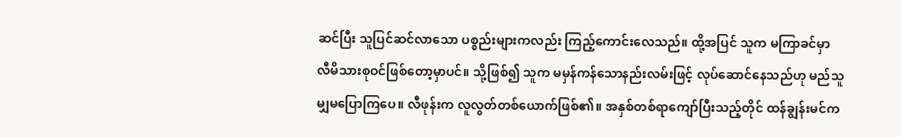ဆင်ပြီး သူပြင်ဆင်လာသော ပစ္စည်းများကလည်း ကြည့်ကောင်းလေသည်။ ထို့အပြင် သူက မကြာခင်မှာ လီမိသားစုဝင်ဖြစ်တော့မှာပင်။ သို့ဖြစ်၍ သူက မမှန်ကန်သောနည်းလမ်းဖြင့် လုပ်ဆောင်နေသည်ဟု မည်သူမျှမပြောကြပေ။ လီဖုန်းက လူလွတ်တစ်ယောက်ဖြစ်၏။ အနှစ်တစ်ရာကျော်ပြီးသည့်တိုင် ထန်ချွန်းမင်က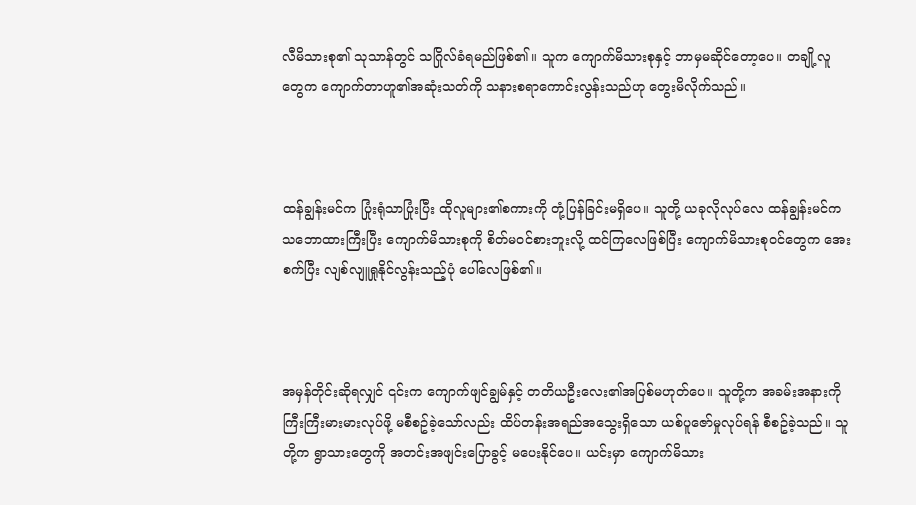လီမိသားစု၏ သုသာန်တွင် သဂြိုလ်ခံရမည်ဖြစ်၏။ သူက ကျောက်မိသားစုနှင့် ဘာမှမဆိုင်တော့ပေ။ တချို့လူတွေက ကျောက်တာဟူ၏အဆုံးသတ်ကို သနားစရာကောင်းလွန်းသည်ဟု တွေးမိလိုက်သည်။



ထန်ချွန်းမင်က ပြုံးရုံသာပြုံးပြီး ထိုလူများ၏စကားကို တုံ့ပြန်ခြင်းမရှိပေ။ သူတို့ ယခုလိုလုပ်လေ ထန်ချွန်းမင်က သဘောထားကြီးပြီး ကျောက်မိသားစုကို စိတ်မဝင်စားဘူးလို့ ထင်ကြလေဖြစ်ပြီး ကျောက်မိသားစုဝင်တွေက အေးစက်ပြီး လျစ်လျူရှုနိုင်လွန်းသည့်ပုံ ပေါ်လေဖြစ်၏။



အမှန်တိုင်းဆိုရလျှင် ၎င်းက ကျောက်ဖျင်ချွမ်နှင့် တတိယဦးလေး၏အပြစ်မဟုတ်ပေ။ သူတို့က အခမ်းအနားကို ကြီးကြီးမားမားလုပ်ဖို့ မစီစဥ်ခဲ့သော်လည်း ထိပ်တန်းအရည်အသွေးရှိသော ယစ်ပူဇော်မှုလုပ်ရန် စီစဥ်ခဲ့သည်။ သူတို့က ရွာသားတွေကို အတင်းအဖျင်းပြောခွင့် မပေးနိုင်ပေ။ ယင်းမှာ ကျောက်မိသား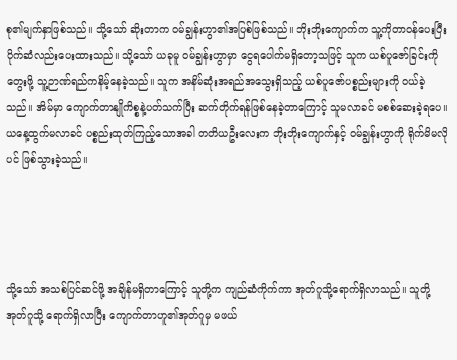စု၏မျက်နှာဖြစ်သည်။ သို့သော် ဆိုးတာက ဝမ်ချွန်းဟွာ၏အပြစ်ဖြစ်သည်။ ဘိုးဘိုးကျောက်က သူ့ကိုတာဝန်ပေးပြီး ပိုက်ဆံလည်းပေးထားသည်။ သို့သော် ယခုမူ ဝမ်ချွန်းဟွာမှာ ငွေရပေါက်မရှိတော့သဖြင့် သူက ယစ်ပူဇော်ခြင်းကိုတွေးဖို့ သူ့ဉာဏ်ရည်ကနိမ့်နေခဲ့သည်။ သူက အနိမ်ဆုံးအရည်အသွေးရှိသည့် ယစ်ပူဇော်ပစ္စည်းများကို ဝယ်ခဲ့သည်။ အိမ်မှာ ကျောက်တာနျိုကိစ္စနဲ့ပတ်သက်ပြီး ဆက်တိုက်ရန်ဖြစ်နေခဲ့တာကြောင့် သူမလာခင် မစစ်ဆေးခဲ့ရပေ။ ယနေ့ထွက်မလာခင် ပစ္စည်းထုတ်ကြည့်သောအခါ တတိယဦးလေးက ဘိုးဘိုးကျောက်နှင့် ဝမ်ချွန်းဟွာကို ရိုက်မိမလိုပင် ဖြစ်သွားခဲ့သည်။




သို့သော် အသစ်ပြင်ဆင်ဖို့ အချိန်မရှိတာကြောင့် သူတို့က ကျည်ဆံကိုက်ကာ အုတ်ဂူသို့ရောက်ရှိလာသည်။ သူတို့အုတ်ဂူသို့ ရောက်ရှိလာပြီး ကျောက်တာဟူ၏အုတ်ဂူမှ မဖယ်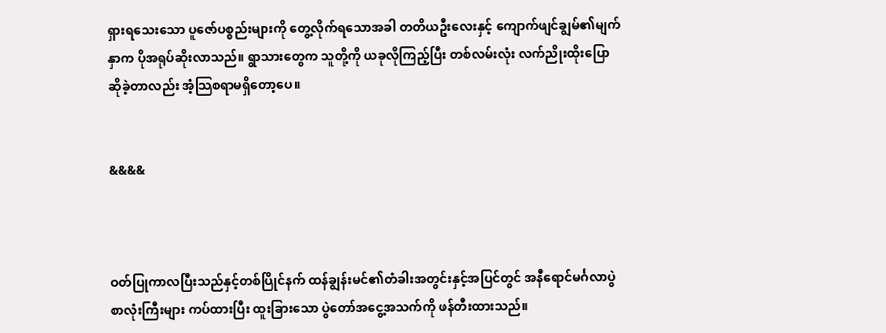ရှားရသေးသော ပူဇော်ပစ္စည်းများကို တွေ့လိုက်ရသောအခါ တတိယဦးလေးနှင့် ကျောက်ဖျင်ချွမ်၏မျက်နှာက ပိုအရုပ်ဆိုးလာသည်။ ရွာသားတွေက သူတို့ကို ယခုလိုကြည့်ပြီး တစ်လမ်းလုံး လက်ညိုးထိုးပြောဆိုခဲ့တာလည်း အံ့သြစရာမရှိတော့ပေ။


&&&&



ဝတ်ပြုကာလပြီးသည်နှင့်တစ်ပြိုင်နက် ထန်ချွန်းမင်၏တံခါးအတွင်းနှင့်အပြင်တွင် အနီရောင်မင်္ဂလာပွဲစာလုံးကြီးများ ကပ်ထားပြီး ထူးခြားသော ပွဲတော်အငွေ့အသက်ကို ဖန်တီးထားသည်။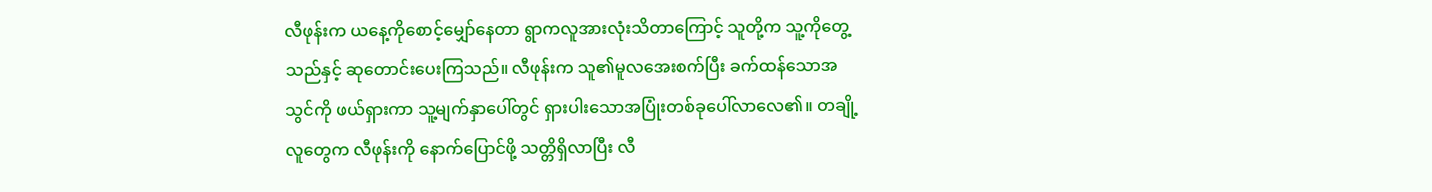လီဖုန်းက ယနေ့ကိုစောင့်မျှော်နေတာ ရွာကလူအားလုံးသိတာကြောင့် သူတို့က သူ့ကိုတွေ့သည်နှင့် ဆုတောင်းပေးကြသည်။ လီဖုန်းက သူ၏မူလအေးစက်ပြီး ခက်ထန်သောအသွင်ကို ဖယ်ရှားကာ သူ့မျက်နှာပေါ်တွင် ရှားပါးသောအပြုံးတစ်ခုပေါ်လာလေ၏။ တချို့လူတွေက လီဖုန်းကို နောက်ပြောင်ဖို့ သတ္တိရှိလာပြီး လီ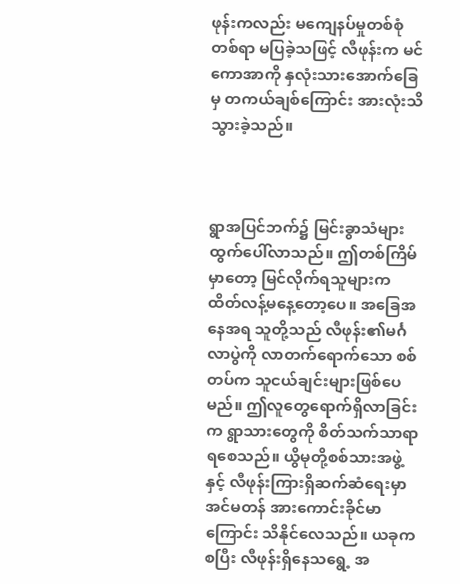ဖုန်းကလည်း မကျေနပ်မှုတစ်စုံတစ်ရာ မပြခဲ့သဖြင့် လီဖုန်းက မင်ကောအာကို နှလုံးသားအောက်ခြေမှ တကယ်ချစ်ကြောင်း အားလုံးသိသွားခဲ့သည်။



ရွာအပြင်ဘက်၌ မြင်းခွာသံများထွက်ပေါ်လာသည်။ ဤတစ်ကြိမ်မှာတော့ မြင်လိုက်ရသူများက ထိတ်လန့်မနေ့တော့ပေ။ အခြေအနေအရ သူတို့သည် လီဖုန်း၏မင်္ဂလာပွဲကို လာတက်ရောက်သော စစ်တပ်က သူငယ်ချင်းများဖြစ်ပေမည်။ ဤလူတွေရောက်ရှိလာခြင်းက ရွာသားတွေကို စိတ်သက်သာရာရစေသည်။ ယွိမုတို့စစ်သားအဖွဲ့နှင့် လီဖုန်းကြားရှိဆက်ဆံရေးမှာ အင်မတန် အားကောင်းခိုင်မာကြောင်း သိနိုင်လေသည်။ ယခုကစပြီး လီဖုန်းရှိနေသရွေ့ အ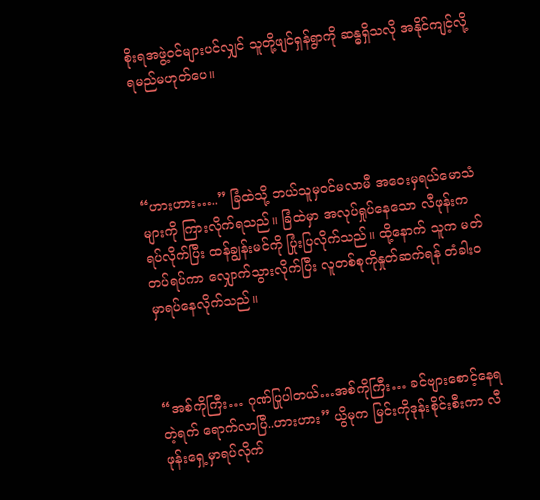စိုးရအဖွဲ့ဝင်များပင်လျှင် သူတို့ဖျင်ရှန်ရွာကို ဆန္ဓရှိသလို အနိုင်ကျင့်လို့ရမည်မဟုတ်ပေ။




“ဟားဟား…..” ခြံထဲသို့ ဘယ်သူမှဝင်မလာမီ အဝေးမှရယ်မောသံများကို ကြားလိုက်ရသည်။ ခြံထဲမှာ အလုပ်ရှုပ်နေသော လီဖုန်းက ရပ်လိုက်ပြီး ထန်ချွန်းမင်ကို ပြုံးပြလိုက်သည်။ ထို့နောက် သူက မတ်တပ်ရပ်ကာ လျှောက်သွားလိုက်ပြီး လူတစ်စုကိုနှုတ်ဆက်ရန် တံခါးဝမှာရပ်နေလိုက်သည်။



“အစ်ကိုကြီး… ဂုဏ်ပြုပါတယ်…အစ်ကိုကြီး… ခင်ဗျားစောင့်နေရတဲ့ရက် ရောက်လာပြီ..ဟားဟား” ယွိမုက မြင်းကိုဒုန်းစိုင်းစီးကာ လီဖုန်းရှေ့မှာရပ်လိုက်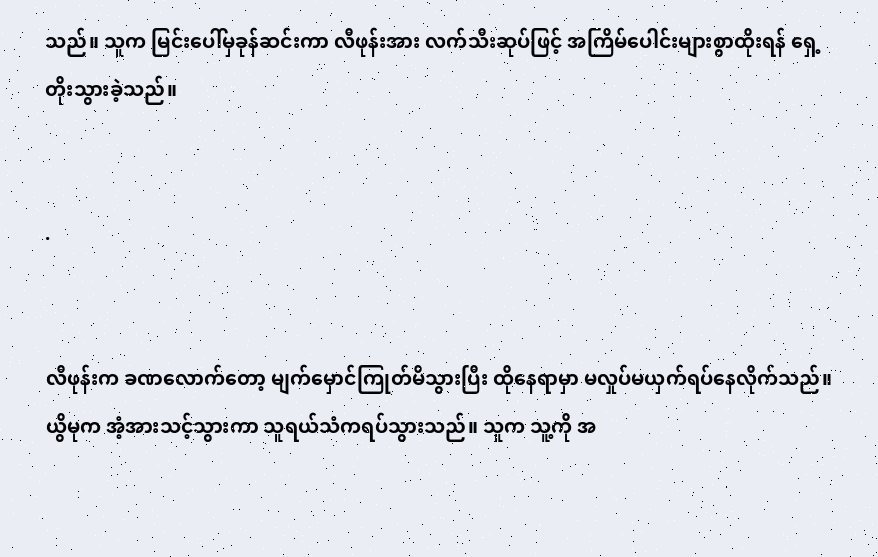သည်။ သူက မြင်းပေါ်မှခုန်ဆင်းကာ လီဖုန်းအား လက်သီးဆုပ်ဖြင့် အကြိမ်ပေါင်းများစွာထိုးရန် ရှေ့တိုးသွားခဲ့သည်။


.


လီဖုန်းက ခဏလောက်တော့ မျက်မှောင်ကြုတ်မိသွားပြီး ထိုနေရာမှာ မလှုပ်မယှက်ရပ်နေလိုက်သည်။ ယွိမုက အံ့အားသင့်သွားကာ သူရယ်သံကရပ်သွားသည်။ သူက သူ့ကို အ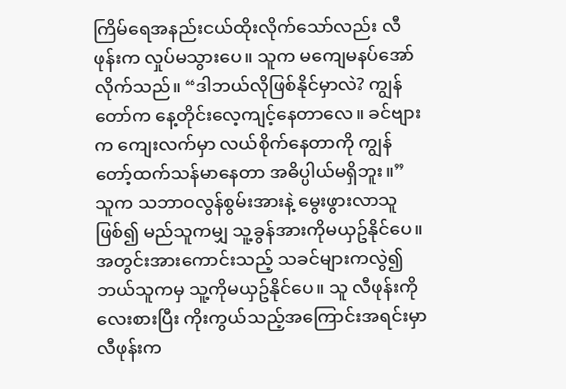ကြိမ်ရေအနည်းငယ်ထိုးလိုက်သော်လည်း လီဖုန်းက လှုပ်မသွားပေ။ သူက မကျေမနပ်အော်လိုက်သည်။ “ဒါဘယ်လိုဖြစ်နိုင်မှာလဲ? ကျွန်တော်က နေ့တိုင်းလေ့ကျင့်နေတာလေ။ ခင်ဗျားက ကျေးလက်မှာ လယ်စိုက်နေတာကို ကျွန်တော့်ထက်သန်မာနေတာ အဓိပ္ပါယ်မရှိဘူး။” သူက သဘာဝလွန်စွမ်းအားနဲ့ မွေးဖွားလာသူဖြစ်၍ မည်သူကမျှ သူ့ခွန်အားကိုမယှဥ်နိုင်ပေ။ အတွင်းအားကောင်းသည့် သခင်များကလွဲ၍ ဘယ်သူကမှ သူ့ကိုမယှဥ်နိုင်ပေ။ သူ လီဖုန်းကိုလေးစားပြီး ကိုးကွယ်သည့်အကြောင်းအရင်းမှာ လီဖုန်းက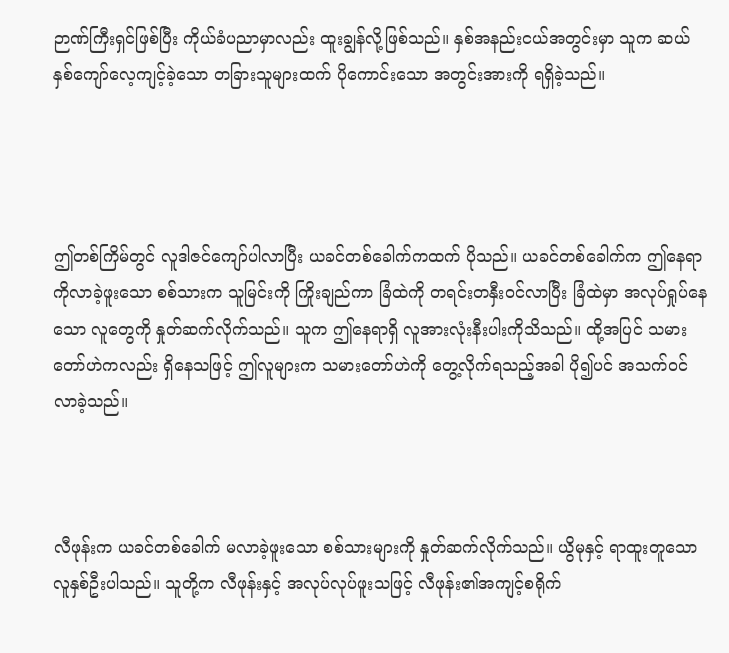ဉာဏ်ကြီးရှင်ဖြစ်ပြီး ကိုယ်ခံပညာမှာလည်း ထူးချွန်လို့ဖြစ်သည်။ နှစ်အနည်းငယ်အတွင်းမှာ သူက ဆယ်နှစ်ကျော်လေ့ကျင့်ခဲ့သော တခြားသူများထက် ပိုကောင်းသော အတွင်းအားကို ရရှိခဲ့သည်။




ဤတစ်ကြိမ်တွင် လူဒါဇင်ကျော်ပါလာပြီး ယခင်တစ်ခေါက်ကထက် ပိုသည်။ ယခင်တစ်ခေါက်က ဤနေရာကိုလာခဲ့ဖူးသော စစ်သားက သူမြင်းကို ကြိုးချည်ကာ ခြံထဲကို တရင်းတနှီးဝင်လာပြီး ခြံထဲမှာ အလုပ်ရှုပ်နေသော လူတွေကို နှုတ်ဆက်လိုက်သည်။ သူက ဤနေရာရှိ လူအားလုံးနီးပါးကိုသိသည်။ ထို့အပြင် သမားတော်ဟဲကလည်း ရှိနေသဖြင့် ဤလူများက သမားတော်ဟဲကို တွေ့လိုက်ရသည့်အခါ ပို၍ပင် အသက်ဝင်လာခဲ့သည်။



လီဖုန်းက ယခင်တစ်ခေါက် မလာခဲ့ဖူးသော စစ်သားများကို နှုတ်ဆက်လိုက်သည်။ ယွိမုနှင့် ရာထူးတူသော လူနှစ်ဦးပါသည်။ သူတို့က လီဖုန်းနှင့် အလုပ်လုပ်ဖူးသဖြင့် လီဖုန်း၏အကျင့်စရိုက်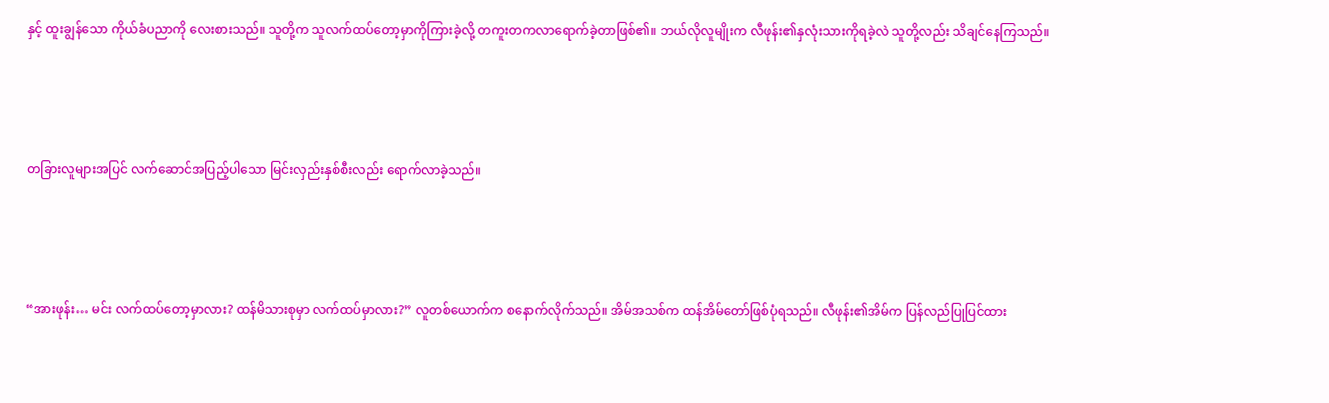နှင့် ထူးချွန်သော ကိုယ်ခံပညာကို လေးစားသည်။ သူတို့က သူလက်ထပ်တော့မှာကိုကြားခဲ့လို့ တကူးတကလာရောက်ခဲ့တာဖြစ်၏။ ဘယ်လိုလူမျိုးက လီဖုန်း၏နှလုံးသားကိုရခဲ့လဲ သူတို့လည်း သိချင်နေကြသည်။




တခြားလူများအပြင် လက်ဆောင်အပြည့်ပါသော မြင်းလှည်းနှစ်စီးလည်း ရောက်လာခဲ့သည်။




“အားဖုန်း… မင်း လက်ထပ်တော့မှာလား? ထန်မိသားစုမှာ လက်ထပ်မှာလား?” လူတစ်ယောက်က စနောက်လိုက်သည်။ အိမ်အသစ်က ထန်အိမ်တော်ဖြစ်ပုံရသည်။ လီဖုန်း၏အိမ်က ပြန်လည်ပြုပြင်ထား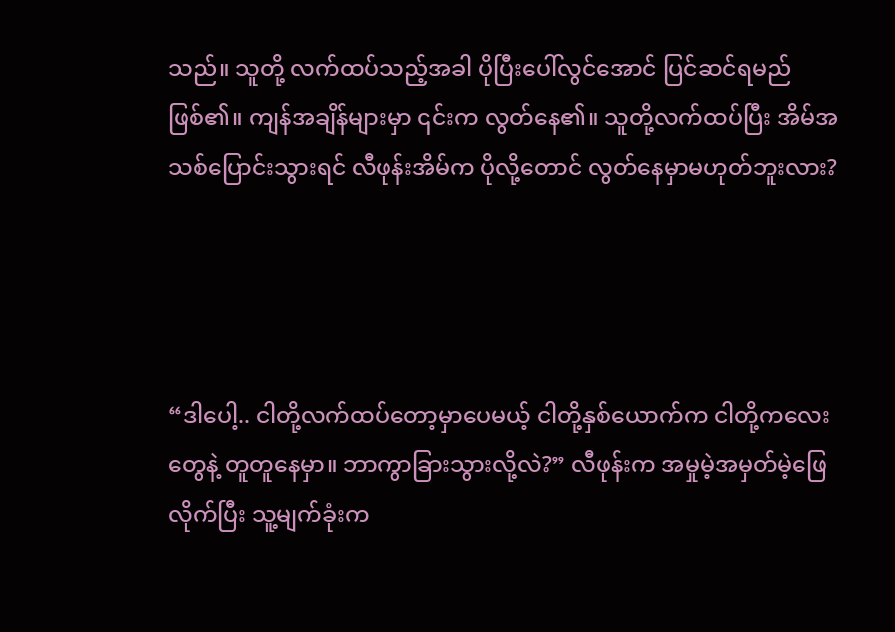သည်။ သူတို့ လက်ထပ်သည့်အခါ ပိုပြီးပေါ်လွင်အောင် ပြင်ဆင်ရမည်ဖြစ်၏။ ကျန်အချိန်များမှာ ၎င်းက လွတ်နေ၏။ သူတို့လက်ထပ်ပြီး အိမ်အသစ်ပြောင်းသွားရင် လီဖုန်းအိမ်က ပိုလို့တောင် လွတ်နေမှာမဟုတ်ဘူးလား?




“ဒါပေါ့.. ငါတို့လက်ထပ်တော့မှာပေမယ့် ငါတို့နှစ်ယောက်က ငါတို့ကလေးတွေနဲ့ တူတူနေမှာ။ ဘာကွာခြားသွားလို့လဲ?” လီဖုန်းက အမှုမဲ့အမှတ်မဲ့ဖြေလိုက်ပြီး သူ့မျက်ခုံးက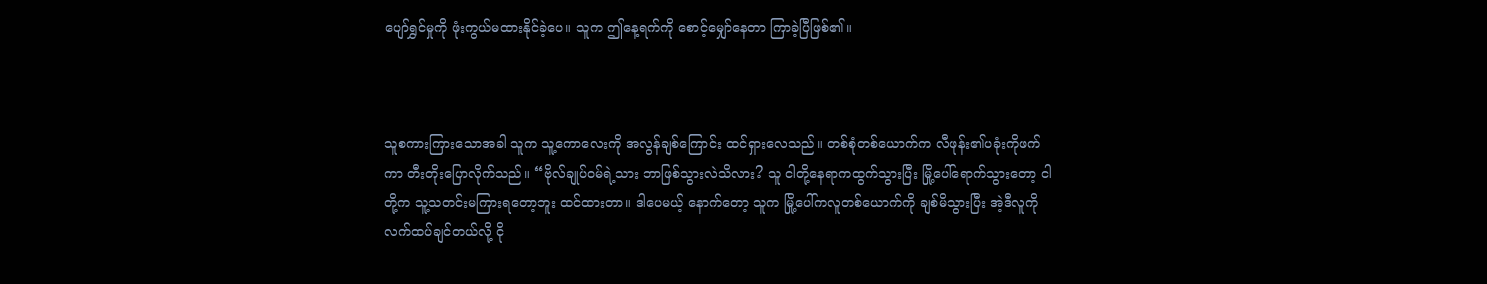ပျော်ရွှင်မှုကို ဖုံးကွယ်မထားနိုင်ခဲ့ပေ။ သူက ဤနေ့ရက်ကို စောင့်မျှော်နေတာ ကြာခဲ့ပြီဖြစ်၏။



သူစကားကြားသောအခါ သူက သူ့ကောလေးကို အလွန်ချစ်ကြောင်း ထင်ရှားလေသည်။ တစ်စုံတစ်ယောက်က လီဖုန်း၏ပခုံးကိုဖက်ကာ တီးတိုးပြောလိုက်သည်။ “ဗိုလ်ချုပ်ဝမ်ရဲ့သား ဘာဖြစ်သွားလဲသိလား? သူ ငါတို့နေရာကထွက်သွားပြီး မြို့ပေါ်ရောက်သွားတော့ ငါတို့က သူ့သတင်းမကြားရတော့ဘူး ထင်ထားတာ။ ဒါပေမယ့် နောက်တော့ သူက မြို့ပေါ်ကလူတစ်ယောက်ကို ချစ်မိသွားပြီး အဲ့ဒီလူကို လက်ထပ်ချင်တယ်လို့ ငို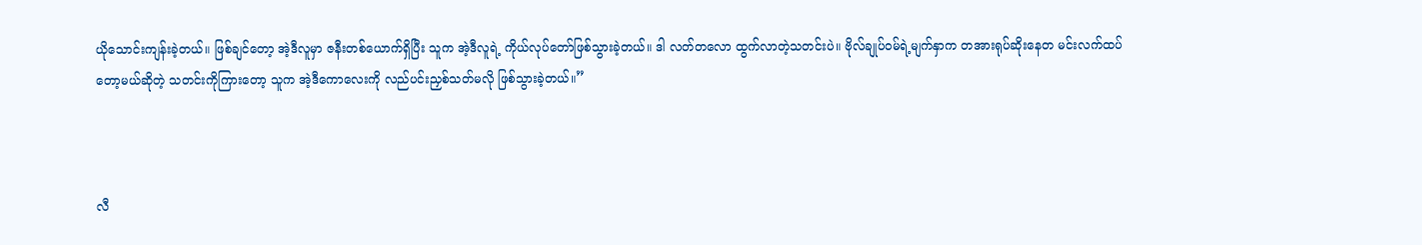ယိုသောင်းကျန်းခဲ့တယ်။ ဖြစ်ချင်တော့ အဲ့ဒီလူမှာ ဇနီးတစ်ယောက်ရှိပြီး သူက အဲ့ဒီလူရဲ့ ကိုယ်လုပ်တော်ဖြစ်သွားခဲ့တယ်။ ဒါ လတ်တလော ထွက်လာတဲ့သတင်းပဲ။ ဗိုလ်ချုပ်ဝမ်ရဲ့မျက်နှာက တအားရုပ်ဆိုးနေတ မင်းလက်ထပ်တော့မယ်ဆိုတဲ့ သတင်းကိုကြားတော့ သူက အဲ့ဒီကောလေးကို လည်ပင်းညှစ်သတ်မလို ဖြစ်သွားခဲ့တယ်။”



လီ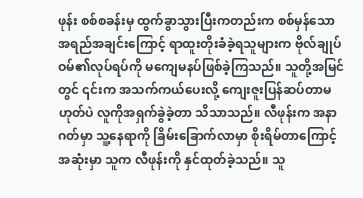ဖုန်း စစ်စခန်းမှ ထွက်ခွာသွားပြီးကတည်းက စစ်မှန်သောအရည်အချင်းကြောင့် ရာထူးတိုးခံခဲ့ရသူများက ဗိုလ်ချုပ်ဝမ်၏လုပ်ရပ်ကို မကျေမနပ်ဖြစ်ခဲ့ကြသည်။ သူတို့အမြင်တွင် ၎င်းက အသက်ကယ်ပေးလို့ ကျေးဇူးပြန်ဆပ်တာမဟုတ်ပဲ လူကိုအရှက်ခွဲခဲ့တာ သိသာသည်။ လီဖုန်းက အနာဂတ်မှာ သူ့နေရာကို ခြိမ်းခြောက်လာမှာ စိုးရိမ်တာကြောင့် အဆုံးမှာ သူက လီဖုန်းကို နှင်ထုတ်ခဲ့သည်။ သူ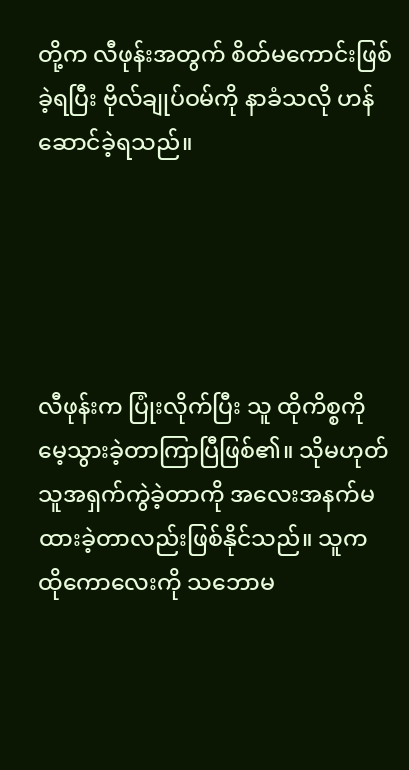တို့က လီဖုန်းအတွက် စိတ်မကောင်းဖြစ်ခဲ့ရပြီး ဗိုလ်ချုပ်ဝမ်ကို နာခံသလို ဟန်ဆောင်ခဲ့ရသည်။





လီဖုန်းက ပြုံးလိုက်ပြီး သူ ထိုကိစ္စကို မေ့သွားခဲ့တာကြာပြီဖြစ်၏။ သိုမဟုတ် သူအရှက်ကွဲခဲ့တာကို အလေးအနက်မထားခဲ့တာလည်းဖြစ်နိုင်သည်။ သူက ထိုကောလေးကို သဘောမ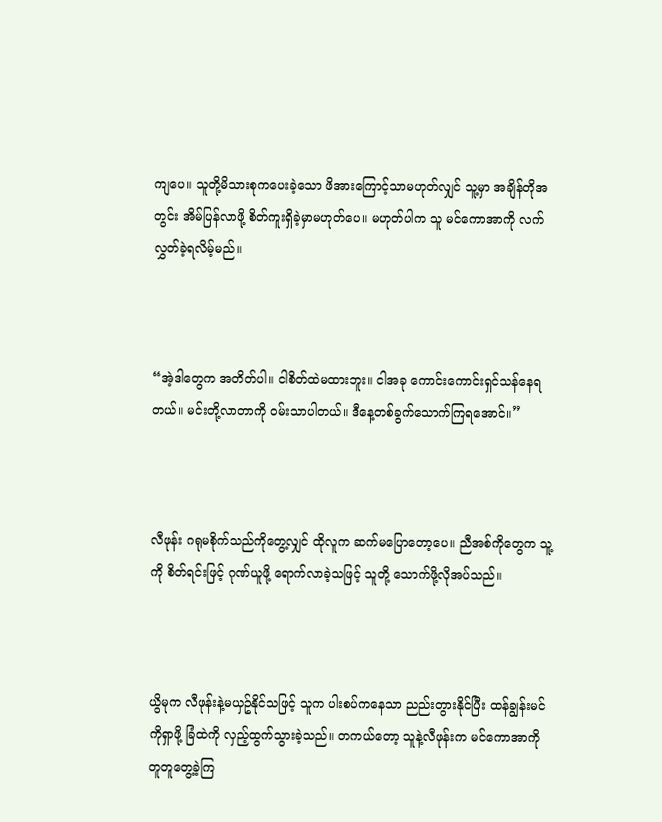ကျပေ။ သူတို့မိသားစုကပေးခဲ့သော ဖိအားကြောင့်သာမဟုတ်လျှင် သူ့မှာ အချိန်တိုအတွင်း အိမ်ပြန်လာဖို့ စိတ်ကူးရှိခဲ့မှာမဟုတ်ပေ။ မဟုတ်ပါက သူ မင်ကောအာကို လက်လွှတ်ခဲ့ရလိမ့်မည်။



“အဲ့ဒါတွေက အတိတ်ပါ။ ငါစိတ်ထဲမထားဘူး။ ငါအခု ကောင်းကောင်းရှင်သန်နေရတယ်။ မင်းတို့လာတာကို ဝမ်းသာပါတယ်။ ဒီနေ့တစ်ခွက်သောက်ကြရအောင်။”



လီဖုန်း ဂရုမစိုက်သည်ကိုတွေ့လျှင် ထိုလူက ဆက်မပြောတော့ပေ။ ညီအစ်ကိုတွေက သူ့ကို စိတ်ရင်းဖြင့် ဂုဏ်ယူဖို့ ရောက်လာခဲ့သဖြင့် သူတို့ သောက်ဖို့လိုအပ်သည်။



ယွိမုက လီဖုန်းနဲ့မယှဥ်နိုင်သဖြင့် သူက ပါးစပ်ကနေသာ ညည်းတွားနိုင်ပြီး ထန်ချွန်းမင်ကိုရှာဖို့ ခြံထဲကို လှည့်ထွက်သွားခဲ့သည်။ တကယ်တော့ သူနဲ့လီဖုန်းက မင်ကောအာကို တူတူတွေ့ခဲ့ကြ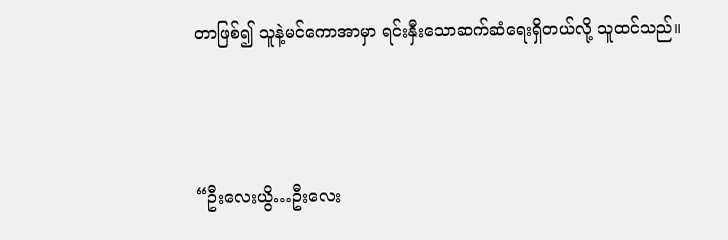တာဖြစ်၍ သူနဲ့မင်ကောအာမှာ ရင်းနှီးသောဆက်ဆံရေးရှိတယ်လို့ သူထင်သည်။



“ဦးလေးယွိ…ဦးလေး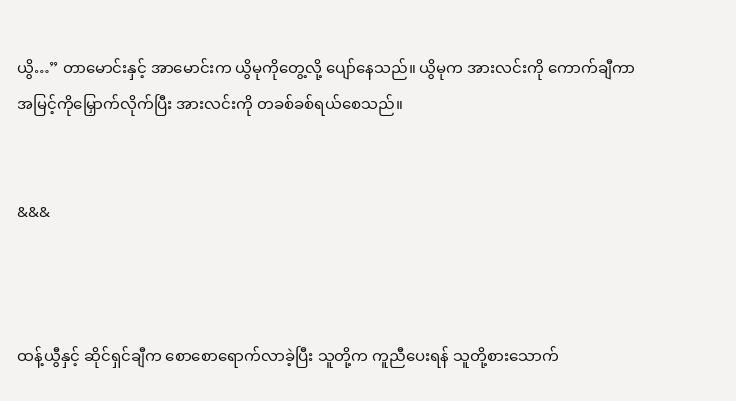ယွိ…” တာမောင်းနှင့် အာမောင်းက ယွိမုကိုတွေ့လို့ ပျော်နေသည်။ ယွိမုက အားလင်းကို ကောက်ချီကာ အမြင့်ကိုမြှောက်လိုက်ပြီး အားလင်းကို တခစ်ခစ်ရယ်စေသည်။


&&&



ထန့်ယွီနှင့် ဆိုင်ရှင်ချီက စောစောရောက်လာခဲ့ပြီး သူတို့က ကူညီပေးရန် သူတို့စားသောက်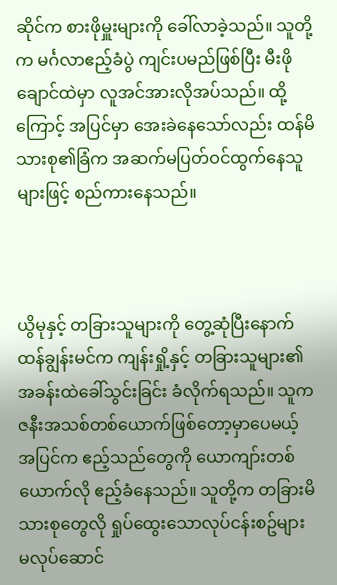ဆိုင်က စားဖိုမှူးများကို ခေါ်လာခဲ့သည်။ သူတို့က မင်္ဂလာဧည့်ခံပွဲ ကျင်းပမည်ဖြစ်ပြီး မီးဖိုချောင်ထဲမှာ လူအင်အားလိုအပ်သည်။ ထို့ကြောင့် အပြင်မှာ အေးခဲနေသော်လည်း ထန်မိသားစု၏ခြံက အဆက်မပြတ်ဝင်ထွက်နေသူများဖြင့် စည်ကားနေသည်။



ယွိမုနှင့် တခြားသူများကို တွေ့ဆုံပြီးနောက် ထန်ချွန်းမင်က ကျန်းရှို့နှင့် တခြားသူများ၏ အခန်းထဲခေါ်သွင်းခြင်း ခံလိုက်ရသည်။ သူက ဇနီးအသစ်တစ်ယောက်ဖြစ်တော့မှာပေမယ့် အပြင်က ဧည့်သည်တွေကို ယောကျာ်းတစ်ယောက်လို ဧည့်ခံနေသည်။ သူတို့က တခြားမိသားစုတွေလို ရှုပ်ထွေးသောလုပ်ငန်းစဥ်များ မလုပ်ဆောင်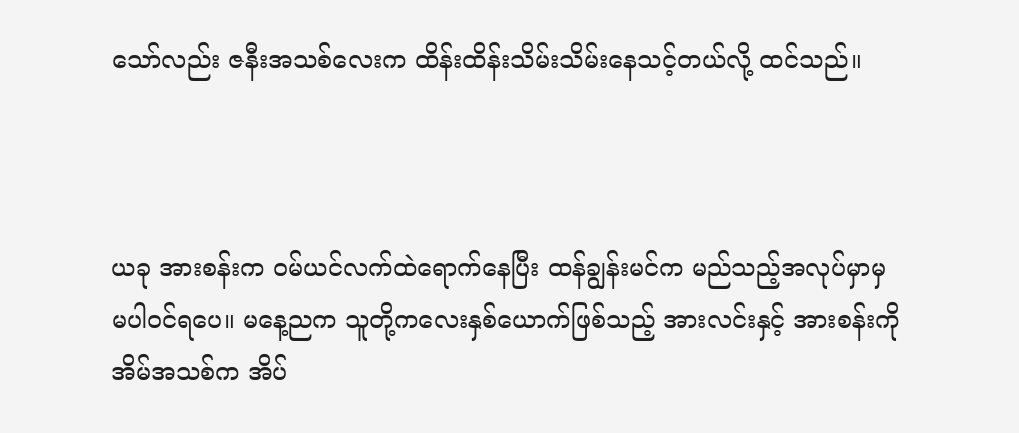သော်လည်း ဇနီးအသစ်လေးက ထိန်းထိန်းသိမ်းသိမ်းနေသင့်တယ်လို့ ထင်သည်။



ယခု အားစန်းက ဝမ်ယင်လက်ထဲရောက်နေပြီး ထန်ချွန်းမင်က မည်သည့်အလုပ်မှာမှ မပါဝင်ရပေ။ မနေ့ညက သူတို့ကလေးနှစ်ယောက်ဖြစ်သည့် အားလင်းနှင့် အားစန်းကို အိမ်အသစ်က အိပ်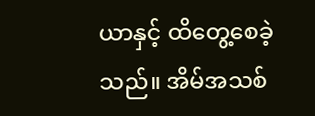ယာနှင့် ထိတွေ့စေခဲ့သည်။ အိမ်အသစ်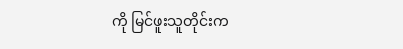ကို မြင်ဖူးသူတိုင်းက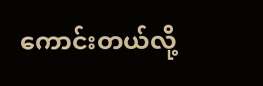ကောင်းတယ်လို့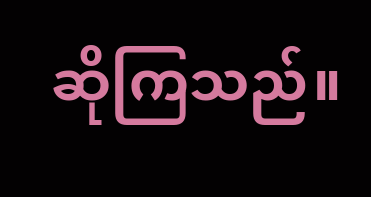ဆိုကြသည်။